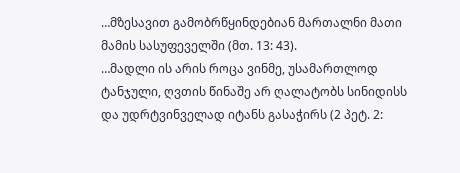…მზესავით გამობრწყინდებიან მართალნი მათი მამის სასუფეველში (მთ. 13: 43).
…მადლი ის არის როცა ვინმე, უსამართლოდ ტანჯული, ღვთის წინაშე არ ღალატობს სინიდისს და უდრტვინველად იტანს გასაჭირს (2 პეტ. 2: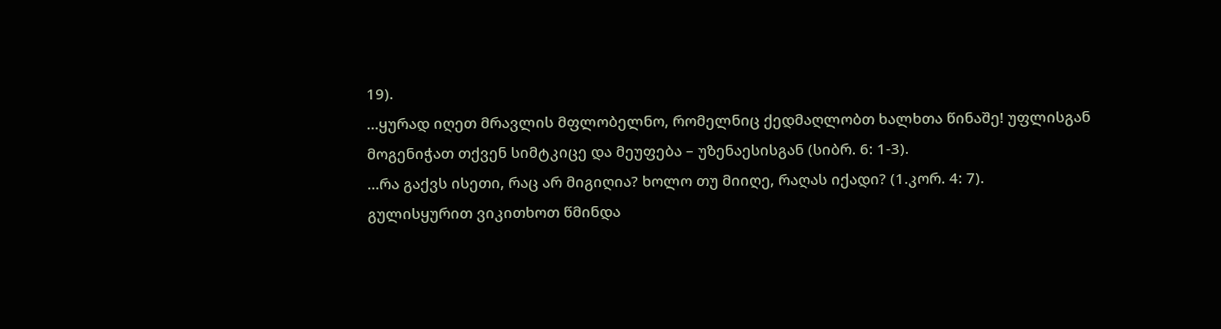19).
…ყურად იღეთ მრავლის მფლობელნო, რომელნიც ქედმაღლობთ ხალხთა წინაშე! უფლისგან მოგენიჭათ თქვენ სიმტკიცე და მეუფება – უზენაესისგან (სიბრ. 6: 1-3).
…რა გაქვს ისეთი, რაც არ მიგიღია? ხოლო თუ მიიღე, რაღას იქადი? (1.კორ. 4: 7).
გულისყურით ვიკითხოთ წმინდა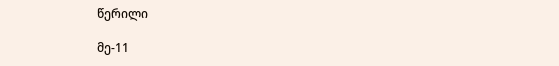წერილი

მე-11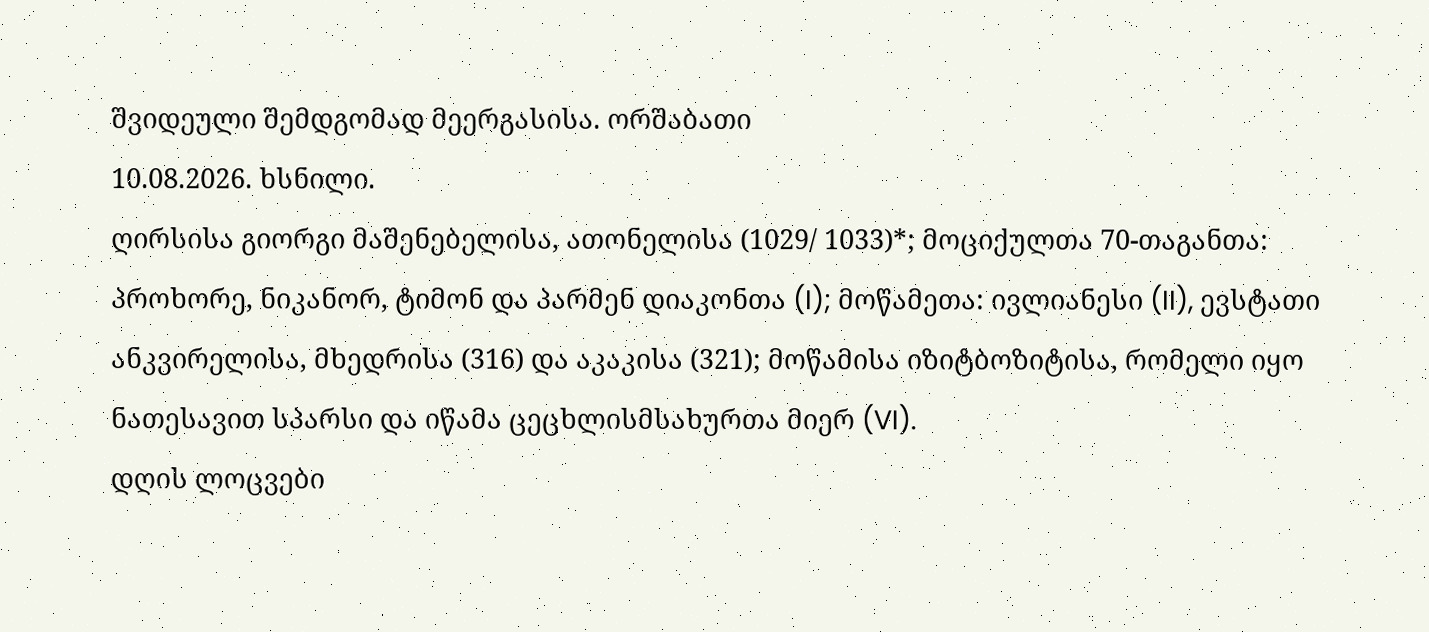შვიდეული შემდგომად მეერგასისა. ორშაბათი
10.08.2026. ხსნილი.
ღირსისა გიორგი მაშენებელისა, ათონელისა (1029/ 1033)*; მოციქულთა 70-თაგანთა: პროხორე, ნიკანორ, ტიმონ და პარმენ დიაკონთა (I); მოწამეთა: ივლიანესი (II), ევსტათი ანკვირელისა, მხედრისა (316) და აკაკისა (321); მოწამისა იზიტბოზიტისა, რომელი იყო ნათესავით სპარსი და იწამა ცეცხლისმსახურთა მიერ (VI).
დღის ლოცვები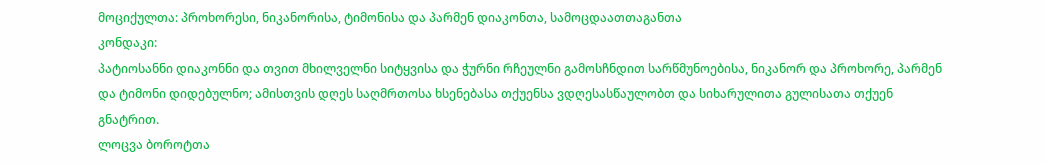მოციქულთა: პროხორესი, ნიკანორისა, ტიმონისა და პარმენ დიაკონთა, სამოცდაათთაგანთა
კონდაკი:
პატიოსანნი დიაკონნი და თვით მხილველნი სიტყვისა და ჭურნი რჩეულნი გამოსჩნდით სარწმუნოებისა, ნიკანორ და პროხორე, პარმენ და ტიმონი დიდებულნო; ამისთვის დღეს საღმრთოსა ხსენებასა თქუენსა ვდღესასწაულობთ და სიხარულითა გულისათა თქუენ გნატრით.
ლოცვა ბოროტთა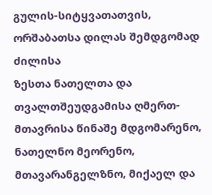გულის-სიტყვათათვის, ორშაბათსა დილას შემდგომად ძილისა
ზესთა ნათელთა და თვალთშეუდგამისა ღმერთ-მთავრისა წინაშე მდგომარენო, ნათელნო მეორენო, მთავარანგელზნო, მიქაელ და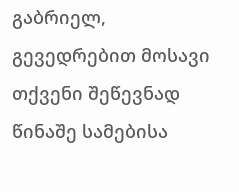გაბრიელ, გევედრებით მოსავი თქვენი შეწევნად წინაშე სამებისა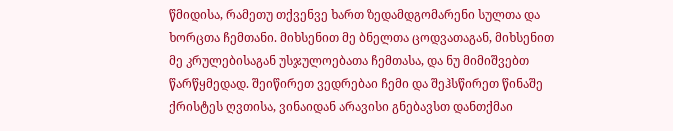წმიდისა, რამეთუ თქვენვე ხართ ზედამდგომარენი სულთა და ხორცთა ჩემთანი. მიხსენით მე ბნელთა ცოდვათაგან, მიხსენით მე კრულებისაგან უსჯულოებათა ჩემთასა, და ნუ მიმიშვებთ წარწყმედად. შეიწირეთ ვედრებაი ჩემი და შეჰსწირეთ წინაშე ქრისტეს ღვთისა, ვინაიდან არავისი გნებავსთ დანთქმაი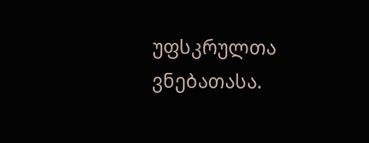უფსკრულთა ვნებათასა.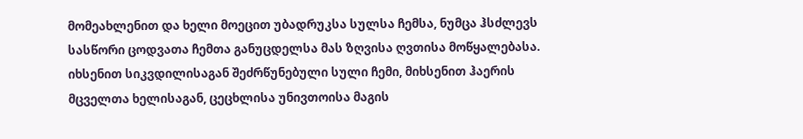მომეახლენით და ხელი მოეცით უბადრუკსა სულსა ჩემსა, ნუმცა ჰსძლევს სასწორი ცოდვათა ჩემთა განუცდელსა მას ზღვისა ღვთისა მოწყალებასა. იხსენით სიკვდილისაგან შეძრწუნებული სული ჩემი, მიხსენით ჰაერის მცველთა ხელისაგან, ცეცხლისა უნივთოისა მაგის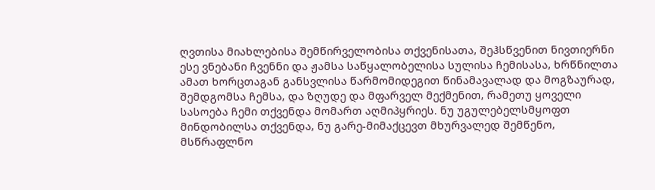ღვთისა მიახლებისა შემწირველობისა თქვენისათა, შეჰსწვენით ნივთიერნი ესე ვნებანი ჩვენნი და ჟამსა საწყალობელისა სულისა ჩემისასა, ხრწნილთა ამათ ხორცთაგან განსვლისა წარმომიდეგით წინამავალად და მოგზაურად, შემდგომსა ჩემსა, და ზღუდე და მფარველ მექმენით, რამეთუ ყოველი სასოება ჩემი თქვენდა მომართ აღმიპყრიეს. ნუ უგულებელსმყოფთ მინდობილსა თქვენდა, ნუ გარე-მიმაქცევთ მხურვალედ შემწენო, მსწრაფლნო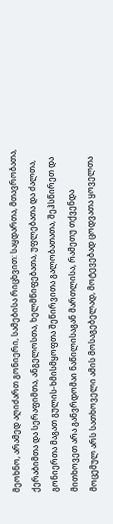მეოხნო, არამედ აღიძართ გონიერი, სამებისა რიცხვით: საყდართა, მთავრობათა, ქერაბიმთა და სერაფიმთა, ანგელოსთა, ხელმწიფებათა, უფლებათა და ძალთა, გონიერთა მაგათ გულის-ხმისმყოფთა შეწირვითა გალობათათა, შეჰსწირეთ და მითხოვეთ არა განვრდომაი ნაწილისაგან მართლისა, რამეთუ თქვენდა მოცემულ არს სათხოველი ამის მოსაგებელად, მოტევებად ცოდვათა ყოველთა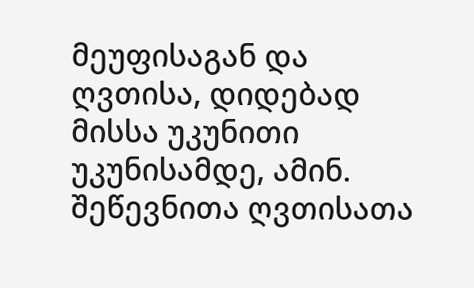მეუფისაგან და ღვთისა, დიდებად მისსა უკუნითი უკუნისამდე, ამინ.
შეწევნითა ღვთისათა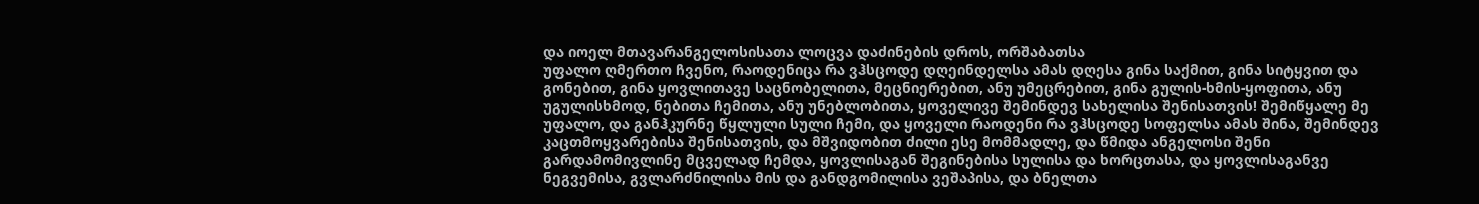და იოელ მთავარანგელოსისათა ლოცვა დაძინების დროს, ორშაბათსა
უფალო ღმერთო ჩვენო, რაოდენიცა რა ვჰსცოდე დღეინდელსა ამას დღესა გინა საქმით, გინა სიტყვით და გონებით, გინა ყოვლითავე საცნობელითა, მეცნიერებით, ანუ უმეცრებით, გინა გულის-ხმის-ყოფითა, ანუ უგულისხმოდ, ნებითა ჩემითა, ანუ უნებლობითა, ყოველივე შემინდევ სახელისა შენისათვის! შემიწყალე მე უფალო, და განჰკურნე წყლული სული ჩემი, და ყოველი რაოდენი რა ვჰსცოდე სოფელსა ამას შინა, შემინდევ კაცთმოყვარებისა შენისათვის, და მშვიდობით ძილი ესე მომმადლე, და წმიდა ანგელოსი შენი გარდამომივლინე მცველად ჩემდა, ყოვლისაგან შეგინებისა სულისა და ხორცთასა, და ყოვლისაგანვე ნეგვემისა, გვლარძნილისა მის და განდგომილისა ვეშაპისა, და ბნელთა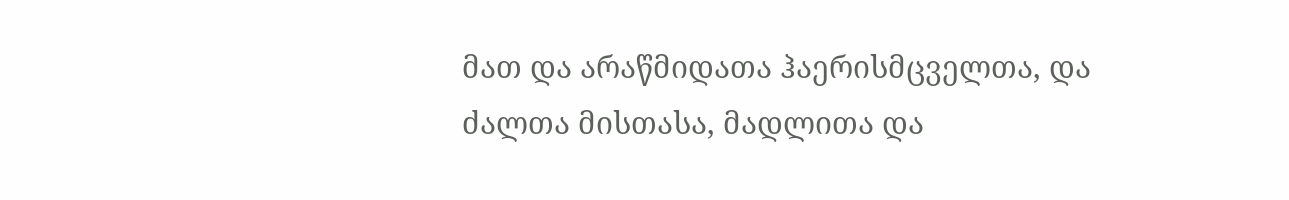მათ და არაწმიდათა ჰაერისმცველთა, და ძალთა მისთასა, მადლითა და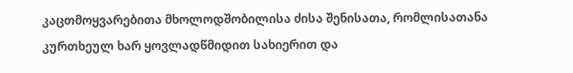კაცთმოყვარებითა მხოლოდშობილისა ძისა შენისათა, რომლისათანა კურთხეულ ხარ ყოვლადწმიდით სახიერით და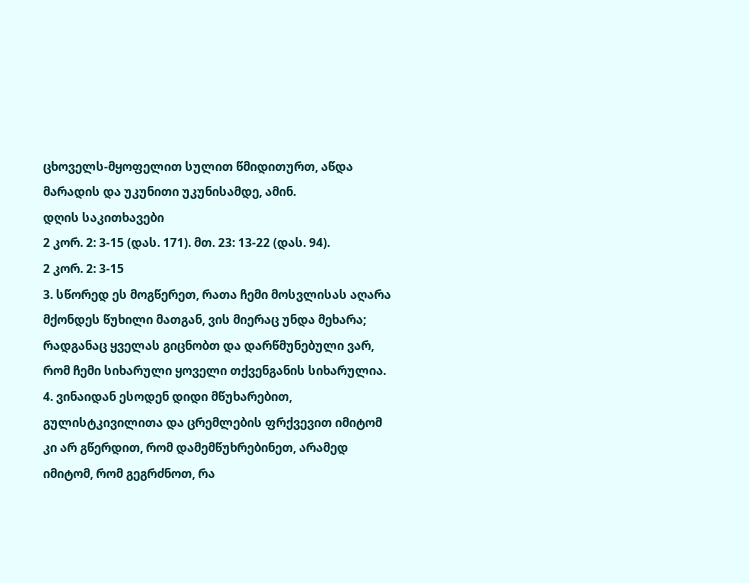ცხოველს-მყოფელით სულით წმიდითურთ, აწდა მარადის და უკუნითი უკუნისამდე, ამინ.
დღის საკითხავები
2 კორ. 2: 3-15 (დას. 171). მთ. 23: 13-22 (დას. 94).
2 კორ. 2: 3-15
3. სწორედ ეს მოგწერეთ, რათა ჩემი მოსვლისას აღარა მქონდეს წუხილი მათგან, ვის მიერაც უნდა მეხარა; რადგანაც ყველას გიცნობთ და დარწმუნებული ვარ, რომ ჩემი სიხარული ყოველი თქვენგანის სიხარულია. 4. ვინაიდან ესოდენ დიდი მწუხარებით, გულისტკივილითა და ცრემლების ფრქვევით იმიტომ კი არ გწერდით, რომ დამემწუხრებინეთ, არამედ იმიტომ, რომ გეგრძნოთ, რა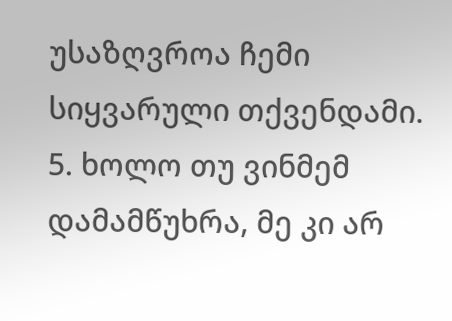უსაზღვროა ჩემი სიყვარული თქვენდამი. 5. ხოლო თუ ვინმემ დამამწუხრა, მე კი არ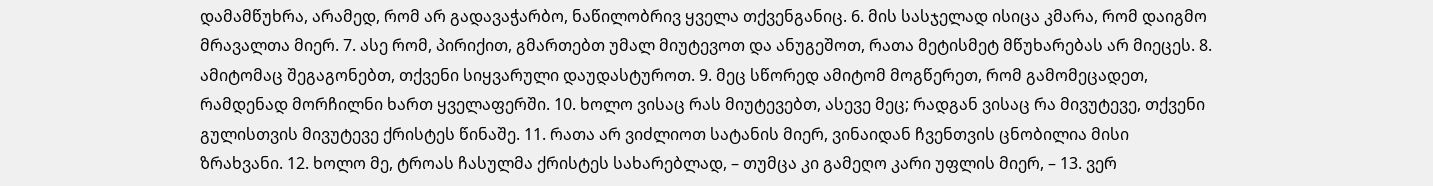დამამწუხრა, არამედ, რომ არ გადავაჭარბო, ნაწილობრივ ყველა თქვენგანიც. 6. მის სასჯელად ისიცა კმარა, რომ დაიგმო მრავალთა მიერ. 7. ასე რომ, პირიქით, გმართებთ უმალ მიუტევოთ და ანუგეშოთ, რათა მეტისმეტ მწუხარებას არ მიეცეს. 8. ამიტომაც შეგაგონებთ, თქვენი სიყვარული დაუდასტუროთ. 9. მეც სწორედ ამიტომ მოგწერეთ, რომ გამომეცადეთ, რამდენად მორჩილნი ხართ ყველაფერში. 10. ხოლო ვისაც რას მიუტევებთ, ასევე მეც; რადგან ვისაც რა მივუტევე, თქვენი გულისთვის მივუტევე ქრისტეს წინაშე. 11. რათა არ ვიძლიოთ სატანის მიერ, ვინაიდან ჩვენთვის ცნობილია მისი ზრახვანი. 12. ხოლო მე, ტროას ჩასულმა ქრისტეს სახარებლად, – თუმცა კი გამეღო კარი უფლის მიერ, – 13. ვერ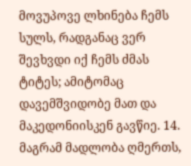მოვუპოვე ლხინება ჩემს სულს, რადგანაც ვერ შევხვდი იქ ჩემს ძმას ტიტეს; ამიტომაც დავემშვიდობე მათ და მაკედონიისკენ გავწიე. 14. მაგრამ მადლობა ღმერთს,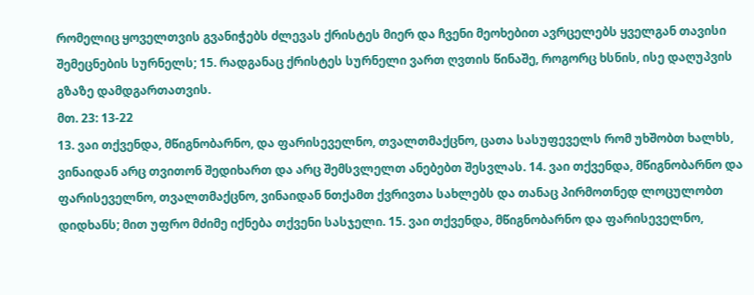რომელიც ყოველთვის გვანიჭებს ძლევას ქრისტეს მიერ და ჩვენი მეოხებით ავრცელებს ყველგან თავისი შემეცნების სურნელს; 15. რადგანაც ქრისტეს სურნელი ვართ ღვთის წინაშე, როგორც ხსნის, ისე დაღუპვის გზაზე დამდგართათვის.
მთ. 23: 13-22
13. ვაი თქვენდა, მწიგნობარნო, და ფარისეველნო, თვალთმაქცნო, ცათა სასუფეველს რომ უხშობთ ხალხს, ვინაიდან არც თვითონ შედიხართ და არც შემსვლელთ ანებებთ შესვლას. 14. ვაი თქვენდა, მწიგნობარნო და ფარისეველნო, თვალთმაქცნო, ვინაიდან ნთქამთ ქვრივთა სახლებს და თანაც პირმოთნედ ლოცულობთ დიდხანს; მით უფრო მძიმე იქნება თქვენი სასჯელი. 15. ვაი თქვენდა, მწიგნობარნო და ფარისეველნო,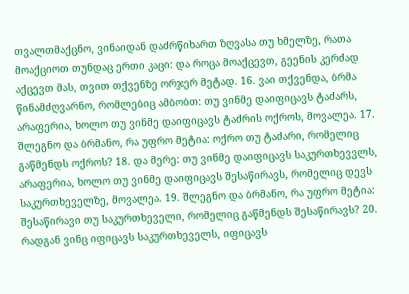თვალთმაქცნო, ვინაიდან დაძრწიხართ ზღვასა თუ ხმელზე, რათა მოაქციოთ თუნდაც ერთი კაცი: და როცა მოაქცევთ, გეენის კერძად აქცევთ მას, თვით თქვენზე ორჯერ მეტად. 16. ვაი თქვენდა, ბრმა წინამძღვარნო, რომლებიც ამბობთ: თუ ვინმე დაიფიცავს ტაძარს, არაფერია, ხოლო თუ ვინმე დაიფიცავს ტაძრის ოქროს, მოვალეა. 17. შლეგნო და ბრმანო, რა უფრო მეტია: ოქრო თუ ტაძარი, რომელიც გაწმენდს ოქროს? 18. და მერე: თუ ვინმე დაიფიცავს საკურთხევვლს, არაფერია, ხოლო თუ ვინმე დაიფიცავს შესაწირავს, რომელიც დევს საკურთხეველზე, მოვალეა. 19. შლეგნო და ბრმანო, რა უფრო მეტია: შესაწირავი თუ საკურთხეველი, რომელიც გაწმენდს შესაწირავს? 20. რადგან ვინც იფიცავს საკურთხეველს, იფიცავს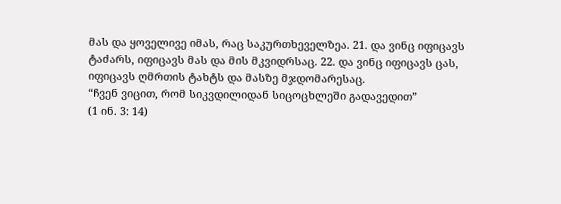მას და ყოველივე იმას, რაც საკურთხეველზეა. 21. და ვინც იფიცავს ტაძარს, იფიცავს მას და მის მკვიდრსაც. 22. და ვინც იფიცავს ცას, იფიცავს ღმრთის ტახტს და მასზე მჯდომარესაც.
“ჩვენ ვიცით, რომ სიკვდილიდან სიცოცხლეში გადავედით”
(1 ინ. 3: 14)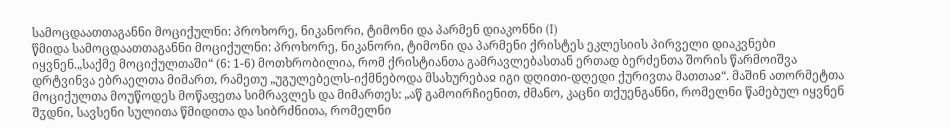სამოცდაათთაგანნი მოციქულნი: პროხორე, ნიკანორი, ტიმონი და პარმენ დიაკონნი (I)
წმიდა სამოცდაათთაგანნი მოციქულნი: პროხორე, ნიკანორი, ტიმონი და პარმენი ქრისტეს ეკლესიის პირველი დიაკვნები იყვნენ.„საქმე მოციქულთაში“ (6: 1-6) მოთხრობილია, რომ ქრისტიანთა გამრავლებასთან ერთად ბერძენთა შორის წარმოიშვა დრტვინვა ებრაელთა მიმართ, რამეთუ „უგულებელს-იქმნებოდა მსახურებაჲ იგი დღითი-დღედი ქურივთა მათთაჲ“. მაშინ ათორმეტთა მოციქულთა მოუწოდეს მოწაფეთა სიმრავლეს და მიმართეს: „აწ გამოირჩიენით, ძმანო, კაცნი თქუენგანნი, რომელნი წამებულ იყვნენ შჳდნი, სავსენი სულითა წმიდითა და სიბრძნითა, რომელნი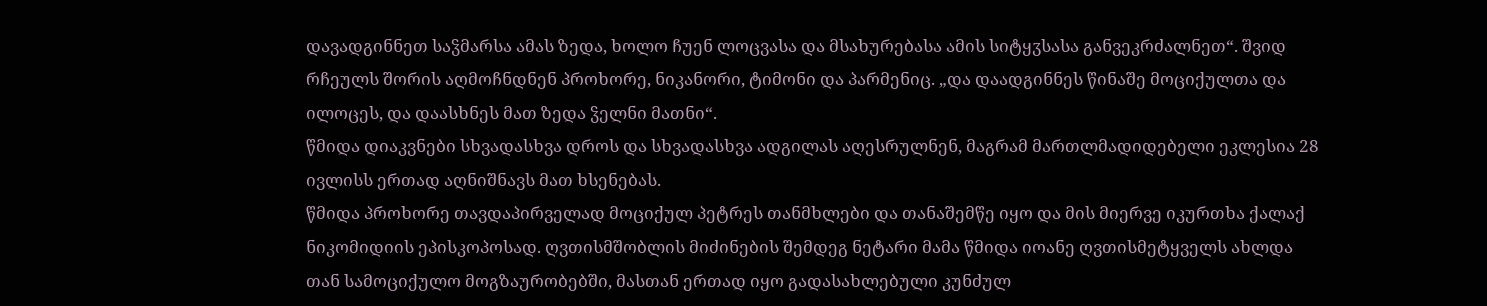დავადგინნეთ საჴმარსა ამას ზედა, ხოლო ჩუენ ლოცვასა და მსახურებასა ამის სიტყჳსასა განვეკრძალნეთ“. შვიდ რჩეულს შორის აღმოჩნდნენ პროხორე, ნიკანორი, ტიმონი და პარმენიც. „და დაადგინნეს წინაშე მოციქულთა და ილოცეს, და დაასხნეს მათ ზედა ჴელნი მათნი“.
წმიდა დიაკვნები სხვადასხვა დროს და სხვადასხვა ადგილას აღესრულნენ, მაგრამ მართლმადიდებელი ეკლესია 28 ივლისს ერთად აღნიშნავს მათ ხსენებას.
წმიდა პროხორე თავდაპირველად მოციქულ პეტრეს თანმხლები და თანაშემწე იყო და მის მიერვე იკურთხა ქალაქ ნიკომიდიის ეპისკოპოსად. ღვთისმშობლის მიძინების შემდეგ ნეტარი მამა წმიდა იოანე ღვთისმეტყველს ახლდა თან სამოციქულო მოგზაურობებში, მასთან ერთად იყო გადასახლებული კუნძულ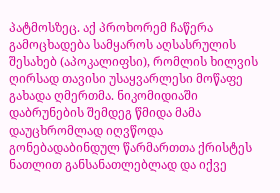პატმოსზეც. აქ პროხორემ ჩაწერა გამოცხადება სამყაროს აღსასრულის შესახებ (აპოკალიფსი), რომლის ხილვის ღირსად თავისი უსაყვარლესი მოწაფე გახადა ღმერთმა. ნიკომიდიაში დაბრუნების შემდეგ წმიდა მამა დაუცხრომლად იღვწოდა გონებადაბინდულ წარმართთა ქრისტეს ნათლით განსანათლებლად და იქვე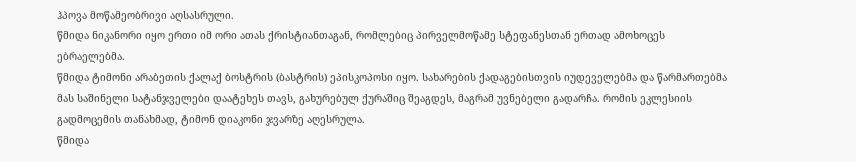ჰპოვა მოწამეობრივი აღსასრული.
წმიდა ნიკანორი იყო ერთი იმ ორი ათას ქრისტიანთაგან, რომლებიც პირველმოწამე სტეფანესთან ერთად ამოხოცეს ებრაელებმა.
წმიდა ტიმონი არაბეთის ქალაქ ბოსტრის (ბასტრის) ეპისკოპოსი იყო. სახარების ქადაგებისთვის იუდეველებმა და წარმართებმა მას საშინელი სატანჯველები დაატეხეს თავს, გახურებულ ქურაშიც შეაგდეს, მაგრამ უვნებელი გადარჩა. რომის ეკლესიის გადმოცემის თანახმად, ტიმონ დიაკონი ჯვარზე აღესრულა.
წმიდა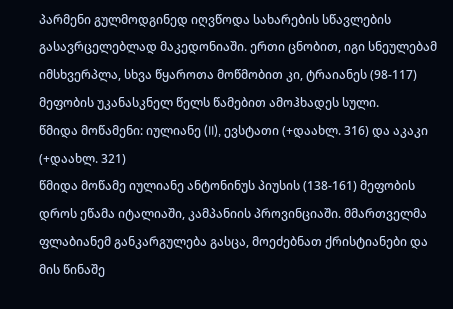პარმენი გულმოდგინედ იღვწოდა სახარების სწავლების გასავრცელებლად მაკედონიაში. ერთი ცნობით, იგი სნეულებამ იმსხვერპლა, სხვა წყაროთა მოწმობით კი, ტრაიანეს (98-117) მეფობის უკანასკნელ წელს წამებით ამოჰხადეს სული.
წმიდა მოწამენი: იულიანე (II), ევსტათი (+დაახლ. 316) და აკაკი (+დაახლ. 321)
წმიდა მოწამე იულიანე ანტონინუს პიუსის (138-161) მეფობის დროს ეწამა იტალიაში, კამპანიის პროვინციაში. მმართველმა ფლაბიანემ განკარგულება გასცა, მოეძებნათ ქრისტიანები და მის წინაშე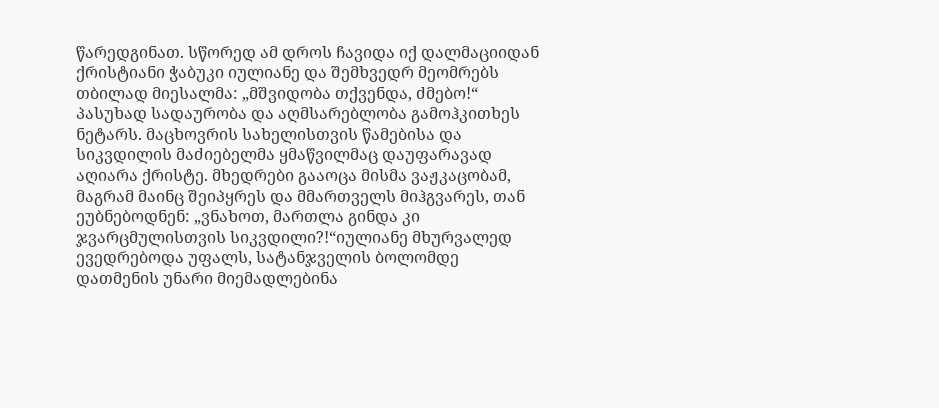წარედგინათ. სწორედ ამ დროს ჩავიდა იქ დალმაციიდან ქრისტიანი ჭაბუკი იულიანე და შემხვედრ მეომრებს თბილად მიესალმა: „მშვიდობა თქვენდა, ძმებო!“ პასუხად სადაურობა და აღმსარებლობა გამოჰკითხეს ნეტარს. მაცხოვრის სახელისთვის წამებისა და სიკვდილის მაძიებელმა ყმაწვილმაც დაუფარავად აღიარა ქრისტე. მხედრები გააოცა მისმა ვაჟკაცობამ, მაგრამ მაინც შეიპყრეს და მმართველს მიჰგვარეს, თან ეუბნებოდნენ: „ვნახოთ, მართლა გინდა კი ჯვარცმულისთვის სიკვდილი?!“იულიანე მხურვალედ ევედრებოდა უფალს, სატანჯველის ბოლომდე დათმენის უნარი მიემადლებინა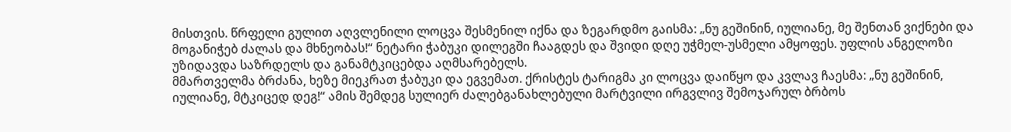მისთვის. წრფელი გულით აღვლენილი ლოცვა შესმენილ იქნა და ზეგარდმო გაისმა: „ნუ გეშინინ, იულიანე, მე შენთან ვიქნები და მოგანიჭებ ძალას და მხნეობას!“ ნეტარი ჭაბუკი დილეგში ჩააგდეს და შვიდი დღე უჭმელ-უსმელი ამყოფეს. უფლის ანგელოზი უზიდავდა საზრდელს და განამტკიცებდა აღმსარებელს.
მმართველმა ბრძანა, ხეზე მიეკრათ ჭაბუკი და ეგვემათ. ქრისტეს ტარიგმა კი ლოცვა დაიწყო და კვლავ ჩაესმა: „ნუ გეშინინ, იულიანე, მტკიცედ დეგ!“ ამის შემდეგ სულიერ ძალებგანახლებული მარტვილი ირგვლივ შემოჯარულ ბრბოს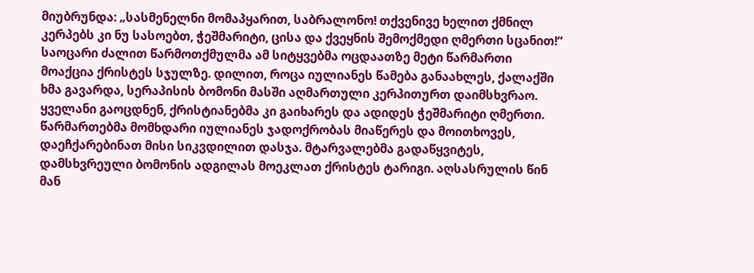მიუბრუნდა: „სასმენელნი მომაპყარით, საბრალონო! თქვენივე ხელით ქმნილ კერპებს კი ნუ სასოებთ, ჭეშმარიტი, ცისა და ქვეყნის შემოქმედი ღმერთი სცანით!“ საოცარი ძალით წარმოთქმულმა ამ სიტყვებმა ოცდაათზე მეტი წარმართი მოაქცია ქრისტეს სჯულზე. დილით, როცა იულიანეს წამება განაახლეს, ქალაქში ხმა გავარდა, სერაპისის ბომონი მასში აღმართული კერპითურთ დაიმსხვრაო. ყველანი გაოცდნენ, ქრისტიანებმა კი გაიხარეს და ადიდეს ჭეშმარიტი ღმერთი. წარმართებმა მომხდარი იულიანეს ჯადოქრობას მიაწერეს და მოითხოვეს, დაეჩქარებინათ მისი სიკვდილით დასჯა. მტარვალებმა გადაწყვიტეს, დამსხვრეული ბომონის ადგილას მოეკლათ ქრისტეს ტარიგი. აღსასრულის წინ მან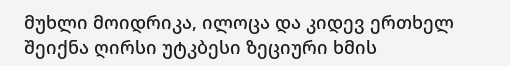მუხლი მოიდრიკა, ილოცა და კიდევ ერთხელ შეიქნა ღირსი უტკბესი ზეციური ხმის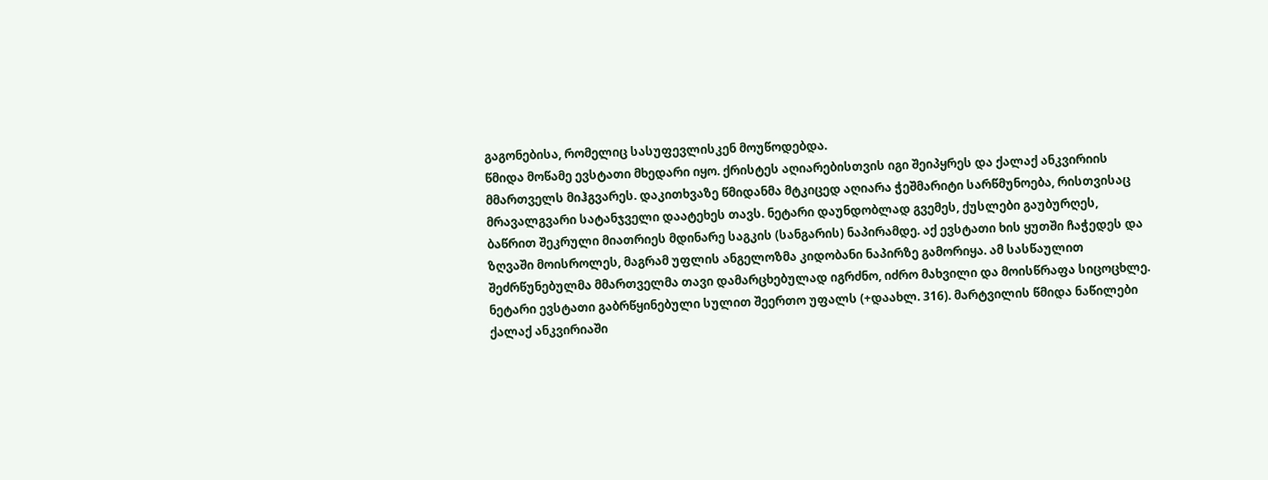გაგონებისა, რომელიც სასუფევლისკენ მოუწოდებდა.
წმიდა მოწამე ევსტათი მხედარი იყო. ქრისტეს აღიარებისთვის იგი შეიპყრეს და ქალაქ ანკვირიის მმართველს მიჰგვარეს. დაკითხვაზე წმიდანმა მტკიცედ აღიარა ჭეშმარიტი სარწმუნოება, რისთვისაც მრავალგვარი სატანჯველი დაატეხეს თავს. ნეტარი დაუნდობლად გვემეს, ქუსლები გაუბურღეს, ბაწრით შეკრული მიათრიეს მდინარე საგკის (სანგარის) ნაპირამდე. აქ ევსტათი ხის ყუთში ჩაჭედეს და ზღვაში მოისროლეს, მაგრამ უფლის ანგელოზმა კიდობანი ნაპირზე გამორიყა. ამ სასწაულით შეძრწუნებულმა მმართველმა თავი დამარცხებულად იგრძნო, იძრო მახვილი და მოისწრაფა სიცოცხლე. ნეტარი ევსტათი გაბრწყინებული სულით შეერთო უფალს (+დაახლ. 316). მარტვილის წმიდა ნაწილები ქალაქ ანკვირიაში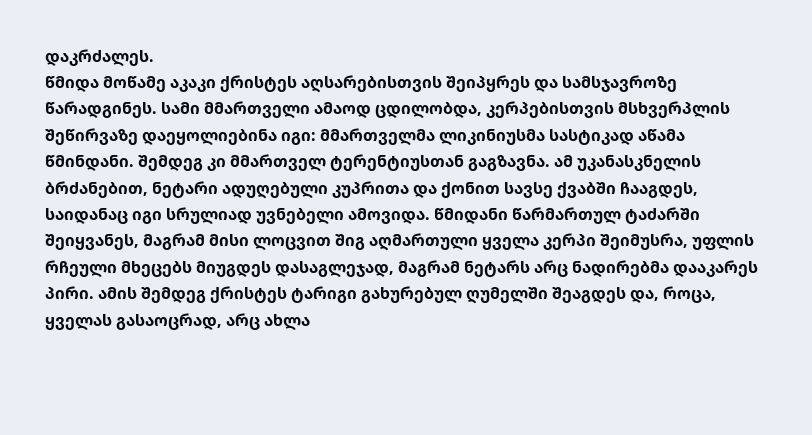დაკრძალეს.
წმიდა მოწამე აკაკი ქრისტეს აღსარებისთვის შეიპყრეს და სამსჯავროზე წარადგინეს. სამი მმართველი ამაოდ ცდილობდა, კერპებისთვის მსხვერპლის შეწირვაზე დაეყოლიებინა იგი: მმართველმა ლიკინიუსმა სასტიკად აწამა წმინდანი. შემდეგ კი მმართველ ტერენტიუსთან გაგზავნა. ამ უკანასკნელის ბრძანებით, ნეტარი ადუღებული კუპრითა და ქონით სავსე ქვაბში ჩააგდეს, საიდანაც იგი სრულიად უვნებელი ამოვიდა. წმიდანი წარმართულ ტაძარში შეიყვანეს, მაგრამ მისი ლოცვით შიგ აღმართული ყველა კერპი შეიმუსრა, უფლის რჩეული მხეცებს მიუგდეს დასაგლეჯად, მაგრამ ნეტარს არც ნადირებმა დააკარეს პირი. ამის შემდეგ ქრისტეს ტარიგი გახურებულ ღუმელში შეაგდეს და, როცა, ყველას გასაოცრად, არც ახლა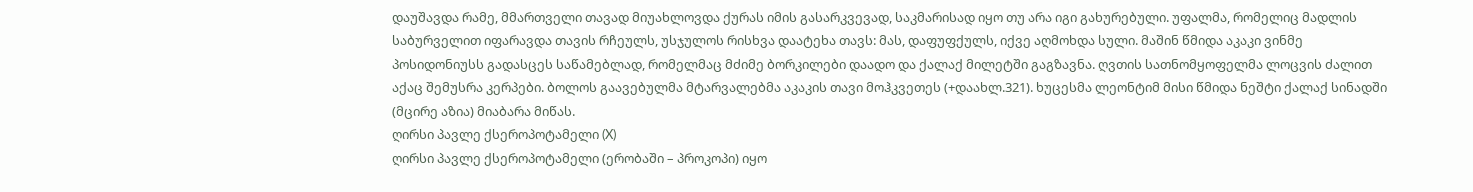დაუშავდა რამე, მმართველი თავად მიუახლოვდა ქურას იმის გასარკვევად, საკმარისად იყო თუ არა იგი გახურებული. უფალმა, რომელიც მადლის საბურველით იფარავდა თავის რჩეულს, უსჯულოს რისხვა დაატეხა თავს: მას, დაფუფქულს, იქვე აღმოხდა სული. მაშინ წმიდა აკაკი ვინმე პოსიდონიუსს გადასცეს საწამებლად, რომელმაც მძიმე ბორკილები დაადო და ქალაქ მილეტში გაგზავნა. ღვთის სათნომყოფელმა ლოცვის ძალით აქაც შემუსრა კერპები. ბოლოს გაავებულმა მტარვალებმა აკაკის თავი მოჰკვეთეს (+დაახლ.321). ხუცესმა ლეონტიმ მისი წმიდა ნეშტი ქალაქ სინადში (მცირე აზია) მიაბარა მიწას.
ღირსი პავლე ქსეროპოტამელი (X)
ღირსი პავლე ქსეროპოტამელი (ერობაში – პროკოპი) იყო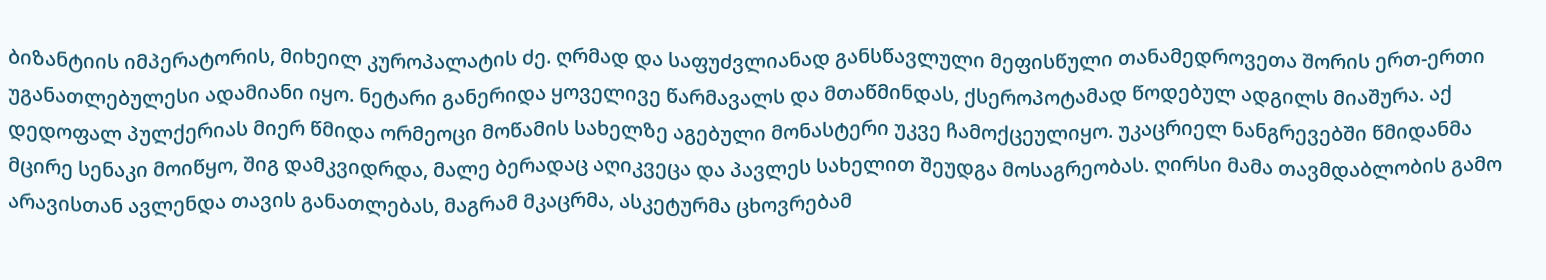ბიზანტიის იმპერატორის, მიხეილ კუროპალატის ძე. ღრმად და საფუძვლიანად განსწავლული მეფისწული თანამედროვეთა შორის ერთ-ერთი უგანათლებულესი ადამიანი იყო. ნეტარი განერიდა ყოველივე წარმავალს და მთაწმინდას, ქსეროპოტამად წოდებულ ადგილს მიაშურა. აქ დედოფალ პულქერიას მიერ წმიდა ორმეოცი მოწამის სახელზე აგებული მონასტერი უკვე ჩამოქცეულიყო. უკაცრიელ ნანგრევებში წმიდანმა მცირე სენაკი მოიწყო, შიგ დამკვიდრდა, მალე ბერადაც აღიკვეცა და პავლეს სახელით შეუდგა მოსაგრეობას. ღირსი მამა თავმდაბლობის გამო არავისთან ავლენდა თავის განათლებას, მაგრამ მკაცრმა, ასკეტურმა ცხოვრებამ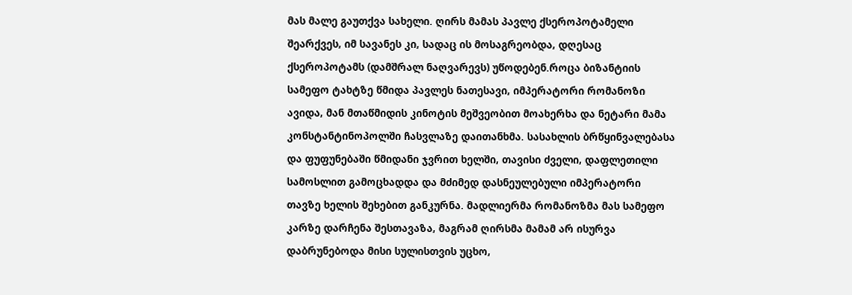მას მალე გაუთქვა სახელი. ღირს მამას პავლე ქსეროპოტამელი შეარქვეს, იმ სავანეს კი, სადაც ის მოსაგრეობდა, დღესაც ქსეროპოტამს (დამშრალ ნაღვარევს) უწოდებენ.როცა ბიზანტიის სამეფო ტახტზე წმიდა პავლეს ნათესავი, იმპერატორი რომანოზი ავიდა, მან მთაწმიდის კინოტის მეშვეობით მოახერხა და ნეტარი მამა კონსტანტინოპოლში ჩასვლაზე დაითანხმა. სასახლის ბრწყინვალებასა და ფუფუნებაში წმიდანი ჯვრით ხელში, თავისი ძველი, დაფლეთილი სამოსლით გამოცხადდა და მძიმედ დასნეულებული იმპერატორი თავზე ხელის შეხებით განკურნა. მადლიერმა რომანოზმა მას სამეფო კარზე დარჩენა შესთავაზა, მაგრამ ღირსმა მამამ არ ისურვა დაბრუნებოდა მისი სულისთვის უცხო,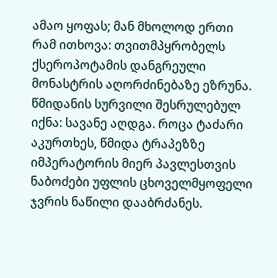ამაო ყოფას; მან მხოლოდ ერთი რამ ითხოვა: თვითმპყრობელს ქსეროპოტამის დანგრეული მონასტრის აღორძინებაზე ეზრუნა. წმიდანის სურვილი შესრულებულ იქნა: სავანე აღდგა. როცა ტაძარი აკურთხეს, წმიდა ტრაპეზზე იმპერატორის მიერ პავლესთვის ნაბოძები უფლის ცხოველმყოფელი ჯვრის ნაწილი დააბრძანეს.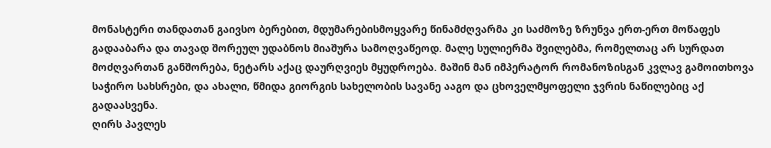მონასტერი თანდათან გაივსო ბერებით, მდუმარებისმოყვარე წინამძღვარმა კი საძმოზე ზრუნვა ერთ-ერთ მოწაფეს გადააბარა და თავად შორეულ უდაბნოს მიაშურა სამოღვაწეოდ. მალე სულიერმა შვილებმა, რომელთაც არ სურდათ მოძღვართან განშორება, ნეტარს აქაც დაურღვიეს მყუდროება. მაშინ მან იმპერატორ რომანოზისგან კვლავ გამოითხოვა საჭირო სახსრები, და ახალი, წმიდა გიორგის სახელობის სავანე ააგო და ცხოველმყოფელი ჯვრის ნაწილებიც აქ გადაასვენა.
ღირს პავლეს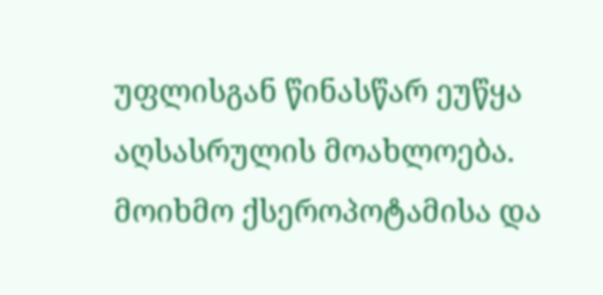უფლისგან წინასწარ ეუწყა აღსასრულის მოახლოება. მოიხმო ქსეროპოტამისა და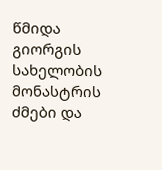წმიდა გიორგის სახელობის მონასტრის ძმები და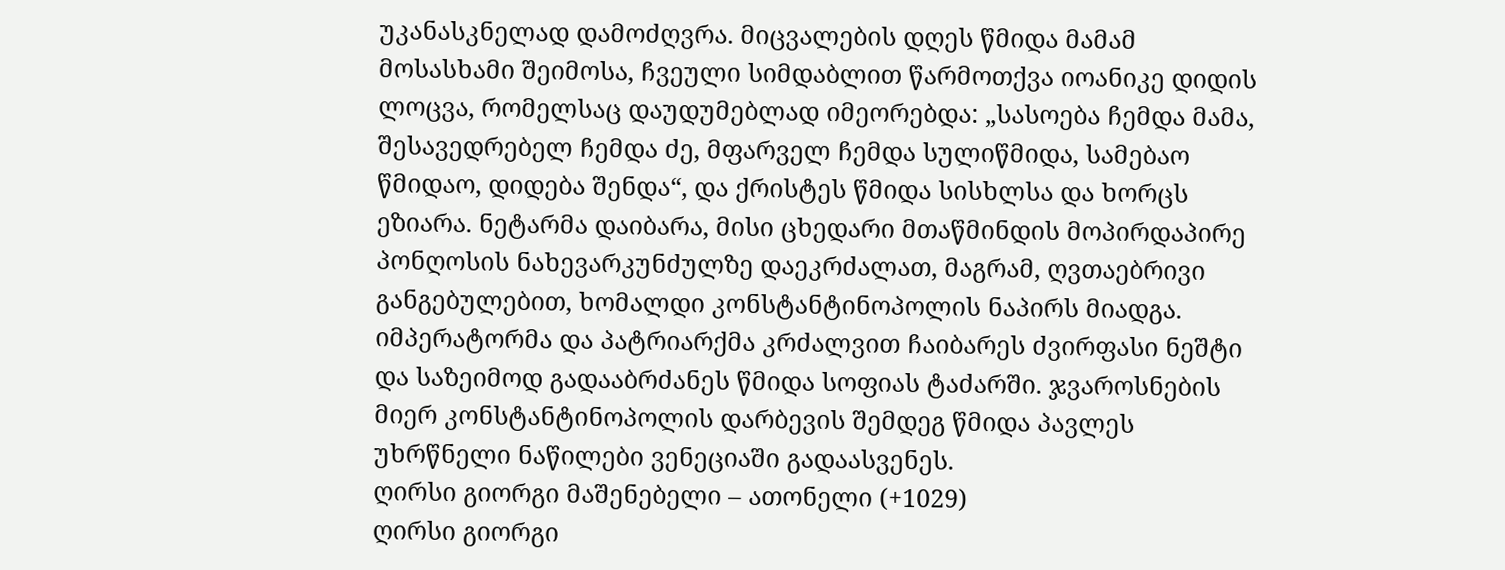უკანასკნელად დამოძღვრა. მიცვალების დღეს წმიდა მამამ მოსასხამი შეიმოსა, ჩვეული სიმდაბლით წარმოთქვა იოანიკე დიდის ლოცვა, რომელსაც დაუდუმებლად იმეორებდა: „სასოება ჩემდა მამა, შესავედრებელ ჩემდა ძე, მფარველ ჩემდა სულიწმიდა, სამებაო წმიდაო, დიდება შენდა“, და ქრისტეს წმიდა სისხლსა და ხორცს ეზიარა. ნეტარმა დაიბარა, მისი ცხედარი მთაწმინდის მოპირდაპირე პონღოსის ნახევარკუნძულზე დაეკრძალათ, მაგრამ, ღვთაებრივი განგებულებით, ხომალდი კონსტანტინოპოლის ნაპირს მიადგა. იმპერატორმა და პატრიარქმა კრძალვით ჩაიბარეს ძვირფასი ნეშტი და საზეიმოდ გადააბრძანეს წმიდა სოფიას ტაძარში. ჯვაროსნების მიერ კონსტანტინოპოლის დარბევის შემდეგ წმიდა პავლეს უხრწნელი ნაწილები ვენეციაში გადაასვენეს.
ღირსი გიორგი მაშენებელი – ათონელი (+1029)
ღირსი გიორგი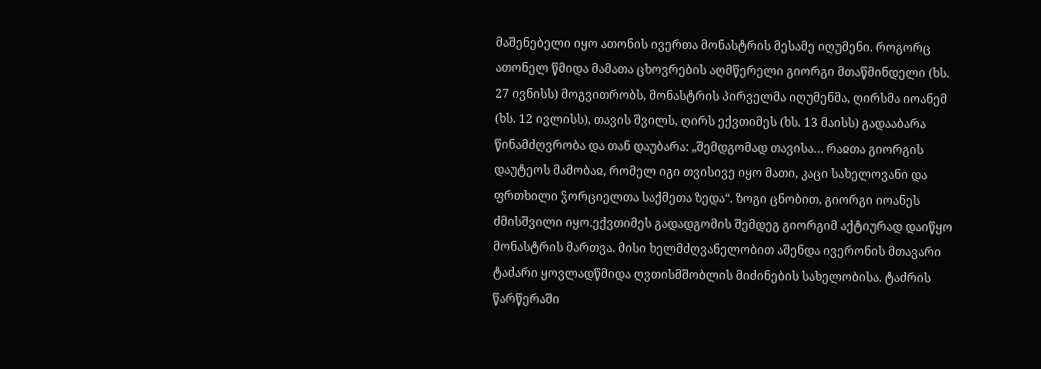მაშენებელი იყო ათონის ივერთა მონასტრის მესამე იღუმენი. როგორც ათონელ წმიდა მამათა ცხოვრების აღმწერელი გიორგი მთაწმინდელი (ხს. 27 ივნისს) მოგვითრობს, მონასტრის პირველმა იღუმენმა, ღირსმა იოანემ (ხს. 12 ივლისს), თავის შვილს, ღირს ექვთიმეს (ხს. 13 მაისს) გადააბარა წინამძღვრობა და თან დაუბარა: „შემდგომად თავისა… რაჲთა გიორგის დაუტეოს მამობაჲ, რომელ იგი თვისივე იყო მათი, კაცი სახელოვანი და ფრთხილი ჴორციელთა საქმეთა ზედა“. ზოგი ცნობით, გიორგი იოანეს ძმისშვილი იყო.ექვთიმეს გადადგომის შემდეგ გიორგიმ აქტიურად დაიწყო მონასტრის მართვა. მისი ხელმძღვანელობით აშენდა ივერონის მთავარი ტაძარი ყოვლადწმიდა ღვთისმშობლის მიძინების სახელობისა. ტაძრის წარწერაში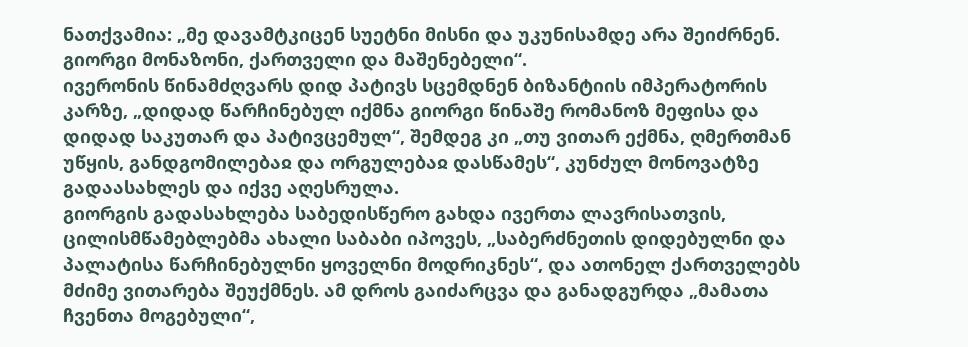ნათქვამია: „მე დავამტკიცენ სუეტნი მისნი და უკუნისამდე არა შეიძრნენ. გიორგი მონაზონი, ქართველი და მაშენებელი“.
ივერონის წინამძღვარს დიდ პატივს სცემდნენ ბიზანტიის იმპერატორის კარზე, „დიდად წარჩინებულ იქმნა გიორგი წინაშე რომანოზ მეფისა და დიდად საკუთარ და პატივცემულ“, შემდეგ კი „თუ ვითარ ექმნა, ღმერთმან უწყის, განდგომილებაჲ და ორგულებაჲ დასწამეს“, კუნძულ მონოვატზე გადაასახლეს და იქვე აღესრულა.
გიორგის გადასახლება საბედისწერო გახდა ივერთა ლავრისათვის, ცილისმწამებლებმა ახალი საბაბი იპოვეს, „საბერძნეთის დიდებულნი და პალატისა წარჩინებულნი ყოველნი მოდრიკნეს“, და ათონელ ქართველებს მძიმე ვითარება შეუქმნეს. ამ დროს გაიძარცვა და განადგურდა „მამათა ჩვენთა მოგებული“,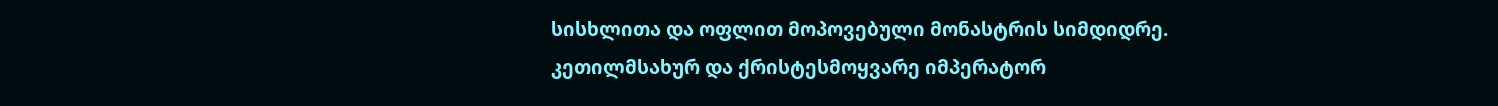სისხლითა და ოფლით მოპოვებული მონასტრის სიმდიდრე.
კეთილმსახურ და ქრისტესმოყვარე იმპერატორ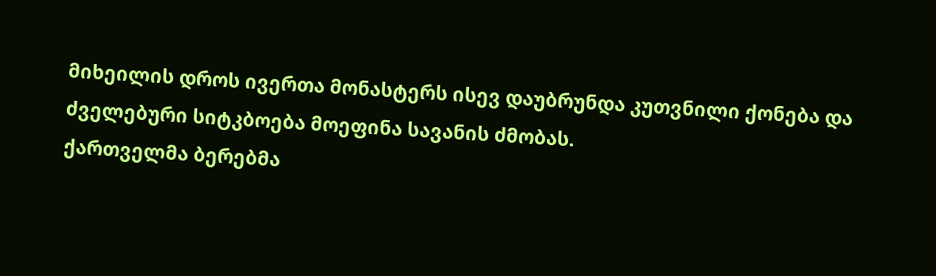მიხეილის დროს ივერთა მონასტერს ისევ დაუბრუნდა კუთვნილი ქონება და ძველებური სიტკბოება მოეფინა სავანის ძმობას.
ქართველმა ბერებმა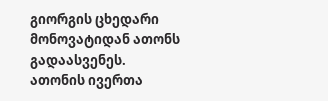გიორგის ცხედარი მონოვატიდან ათონს გადაასვენეს.
ათონის ივერთა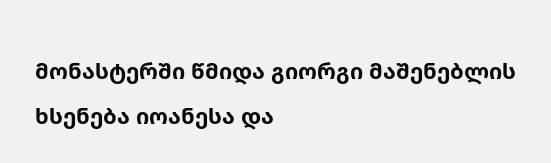მონასტერში წმიდა გიორგი მაშენებლის ხსენება იოანესა და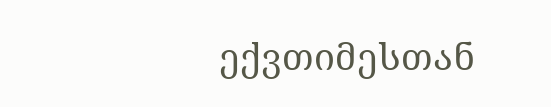ექვთიმესთან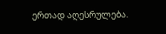ერთად აღესრულება.